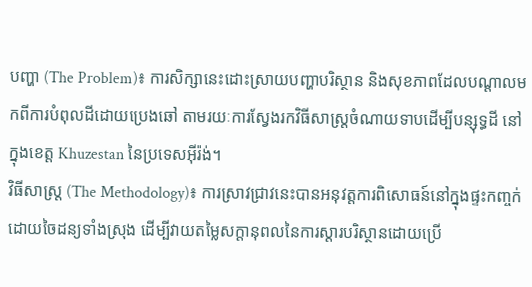បញ្ហា (The Problem)៖ ការសិក្សានេះដោះស្រាយបញ្ហាបរិស្ថាន និងសុខភាពដែលបណ្តាលមកពីការបំពុលដីដោយប្រេងឆៅ តាមរយៈការស្វែងរកវិធីសាស្ត្រចំណាយទាបដើម្បីបន្សុទ្ធដី នៅក្នុងខេត្ត Khuzestan នៃប្រទេសអ៊ីរ៉ង់។
វិធីសាស្ត្រ (The Methodology)៖ ការស្រាវជ្រាវនេះបានអនុវត្តការពិសោធន៍នៅក្នុងផ្ទះកញ្ចក់ដោយចៃដន្យទាំងស្រុង ដើម្បីវាយតម្លៃសក្តានុពលនៃការស្តារបរិស្ថានដោយប្រើ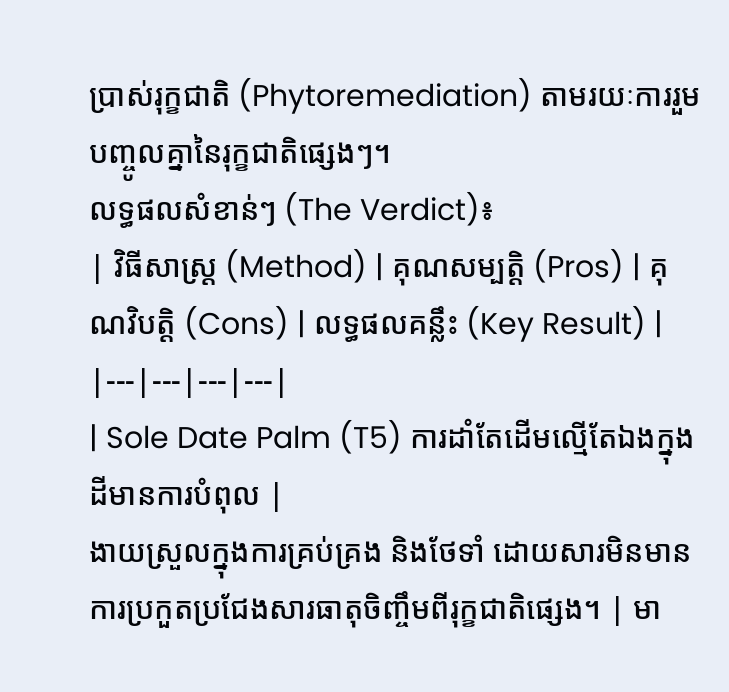ប្រាស់រុក្ខជាតិ (Phytoremediation) តាមរយៈការរួមបញ្ចូលគ្នានៃរុក្ខជាតិផ្សេងៗ។
លទ្ធផលសំខាន់ៗ (The Verdict)៖
| វិធីសាស្ត្រ (Method) | គុណសម្បត្តិ (Pros) | គុណវិបត្តិ (Cons) | លទ្ធផលគន្លឹះ (Key Result) |
|---|---|---|---|
| Sole Date Palm (T5) ការដាំតែដើមល្មើតែឯងក្នុងដីមានការបំពុល |
ងាយស្រួលក្នុងការគ្រប់គ្រង និងថែទាំ ដោយសារមិនមានការប្រកួតប្រជែងសារធាតុចិញ្ចឹមពីរុក្ខជាតិផ្សេង។ | មា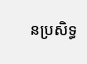នប្រសិទ្ធ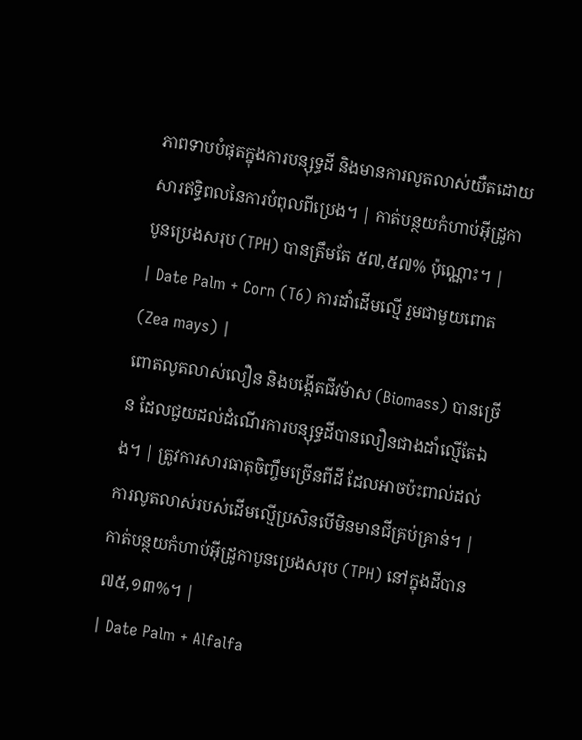ភាពទាបបំផុតក្នុងការបន្សុទ្ធដី និងមានការលូតលាស់យឺតដោយសារឥទ្ធិពលនៃការបំពុលពីប្រេង។ | កាត់បន្ថយកំហាប់អ៊ីដ្រូកាបូនប្រេងសរុប (TPH) បានត្រឹមតែ ៥៧,៥៧% ប៉ុណ្ណោះ។ |
| Date Palm + Corn (T6) ការដាំដើមល្មើ រួមជាមួយពោត (Zea mays) |
ពោតលូតលាស់លឿន និងបង្កើតជីវម៉ាស (Biomass) បានច្រើន ដែលជួយដល់ដំណើរការបន្សុទ្ធដីបានលឿនជាងដាំល្មើតែឯង។ | ត្រូវការសារធាតុចិញ្ចឹមច្រើនពីដី ដែលអាចប៉ះពាល់ដល់ការលូតលាស់របស់ដើមល្មើប្រសិនបើមិនមានជីគ្រប់គ្រាន់។ | កាត់បន្ថយកំហាប់អ៊ីដ្រូកាបូនប្រេងសរុប (TPH) នៅក្នុងដីបាន ៧៥,១៣%។ |
| Date Palm + Alfalfa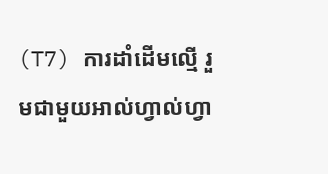(T7) ការដាំដើមល្មើ រួមជាមួយអាល់ហ្វាល់ហ្វា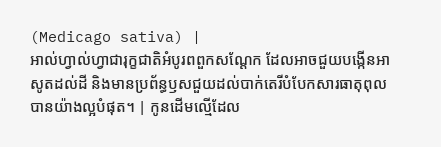(Medicago sativa) |
អាល់ហ្វាល់ហ្វាជារុក្ខជាតិអំបូរពពួកសណ្តែក ដែលអាចជួយបង្កើនអាសូតដល់ដី និងមានប្រព័ន្ធឫសជួយដល់បាក់តេរីបំបែកសារធាតុពុលបានយ៉ាងល្អបំផុត។ | កូនដើមល្មើដែល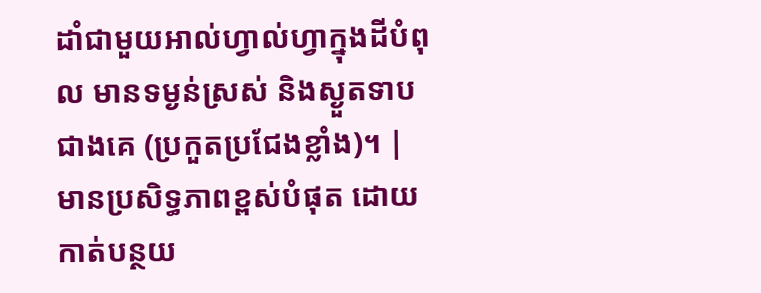ដាំជាមួយអាល់ហ្វាល់ហ្វាក្នុងដីបំពុល មានទម្ងន់ស្រស់ និងស្ងួតទាបជាងគេ (ប្រកួតប្រជែងខ្លាំង)។ | មានប្រសិទ្ធភាពខ្ពស់បំផុត ដោយកាត់បន្ថយ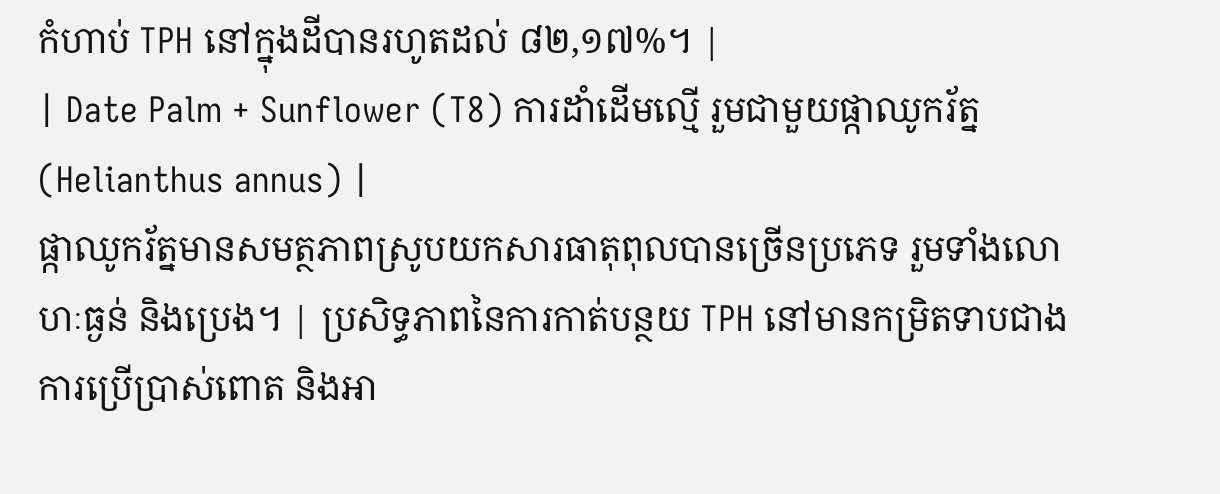កំហាប់ TPH នៅក្នុងដីបានរហូតដល់ ៨២,១៧%។ |
| Date Palm + Sunflower (T8) ការដាំដើមល្មើ រួមជាមួយផ្កាឈូករ័ត្ន (Helianthus annus) |
ផ្កាឈូករ័ត្នមានសមត្ថភាពស្រូបយកសារធាតុពុលបានច្រើនប្រភេទ រួមទាំងលោហៈធ្ងន់ និងប្រេង។ | ប្រសិទ្ធភាពនៃការកាត់បន្ថយ TPH នៅមានកម្រិតទាបជាងការប្រើប្រាស់ពោត និងអា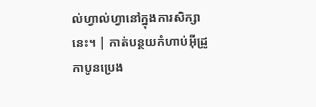ល់ហ្វាល់ហ្វានៅក្នុងការសិក្សានេះ។ | កាត់បន្ថយកំហាប់អ៊ីដ្រូកាបូនប្រេង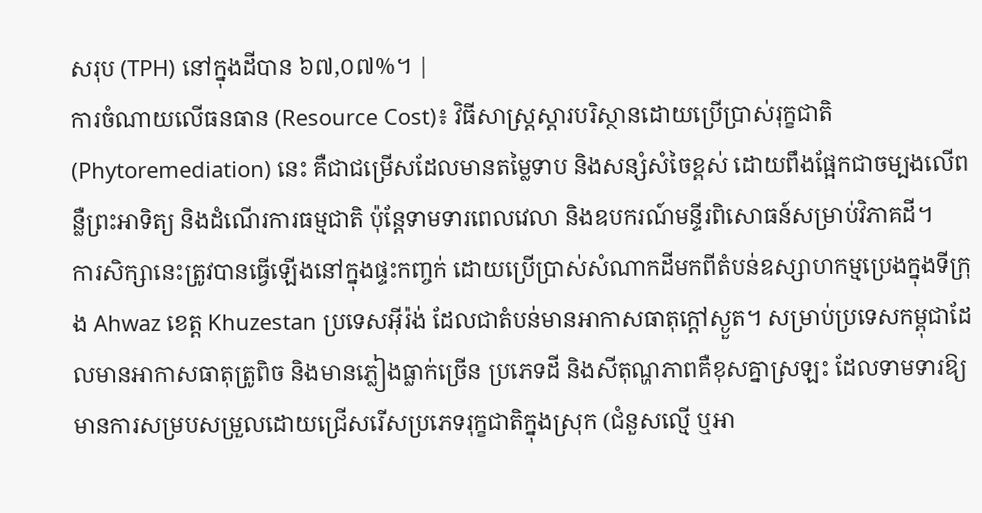សរុប (TPH) នៅក្នុងដីបាន ៦៧,០៧%។ |
ការចំណាយលើធនធាន (Resource Cost)៖ វិធីសាស្ត្រស្តារបរិស្ថានដោយប្រើប្រាស់រុក្ខជាតិ (Phytoremediation) នេះ គឺជាជម្រើសដែលមានតម្លៃទាប និងសន្សំសំចៃខ្ពស់ ដោយពឹងផ្អែកជាចម្បងលើពន្លឺព្រះអាទិត្យ និងដំណើរការធម្មជាតិ ប៉ុន្តែទាមទារពេលវេលា និងឧបករណ៍មន្ទីរពិសោធន៍សម្រាប់វិភាគដី។
ការសិក្សានេះត្រូវបានធ្វើឡើងនៅក្នុងផ្ទះកញ្ចក់ ដោយប្រើប្រាស់សំណាកដីមកពីតំបន់ឧស្សាហកម្មប្រេងក្នុងទីក្រុង Ahwaz ខេត្ត Khuzestan ប្រទេសអ៊ីរ៉ង់ ដែលជាតំបន់មានអាកាសធាតុក្តៅស្ងួត។ សម្រាប់ប្រទេសកម្ពុជាដែលមានអាកាសធាតុត្រូពិច និងមានភ្លៀងធ្លាក់ច្រើន ប្រភេទដី និងសីតុណ្ហភាពគឺខុសគ្នាស្រឡះ ដែលទាមទារឱ្យមានការសម្របសម្រួលដោយជ្រើសរើសប្រភេទរុក្ខជាតិក្នុងស្រុក (ជំនួសល្មើ ឬអា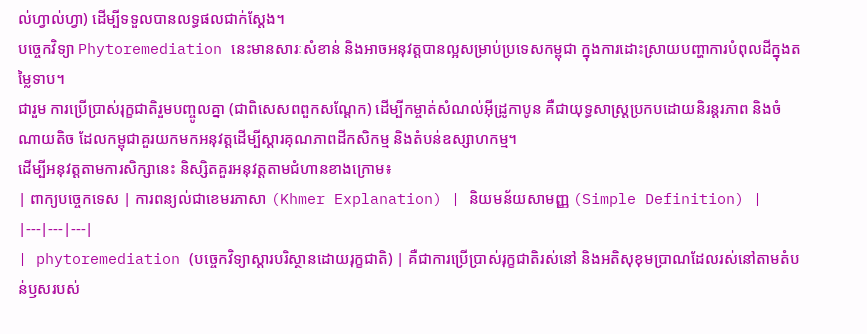ល់ហ្វាល់ហ្វា) ដើម្បីទទួលបានលទ្ធផលជាក់ស្តែង។
បច្ចេកវិទ្យា Phytoremediation នេះមានសារៈសំខាន់ និងអាចអនុវត្តបានល្អសម្រាប់ប្រទេសកម្ពុជា ក្នុងការដោះស្រាយបញ្ហាការបំពុលដីក្នុងតម្លៃទាប។
ជារួម ការប្រើប្រាស់រុក្ខជាតិរួមបញ្ចូលគ្នា (ជាពិសេសពពួកសណ្តែក) ដើម្បីកម្ចាត់សំណល់អ៊ីដ្រូកាបូន គឺជាយុទ្ធសាស្ត្រប្រកបដោយនិរន្តរភាព និងចំណាយតិច ដែលកម្ពុជាគួរយកមកអនុវត្តដើម្បីស្តារគុណភាពដីកសិកម្ម និងតំបន់ឧស្សាហកម្ម។
ដើម្បីអនុវត្តតាមការសិក្សានេះ និស្សិតគួរអនុវត្តតាមជំហានខាងក្រោម៖
| ពាក្យបច្ចេកទេស | ការពន្យល់ជាខេមរភាសា (Khmer Explanation) | និយមន័យសាមញ្ញ (Simple Definition) |
|---|---|---|
| phytoremediation (បច្ចេកវិទ្យាស្តារបរិស្ថានដោយរុក្ខជាតិ) | គឺជាការប្រើប្រាស់រុក្ខជាតិរស់នៅ និងអតិសុខុមប្រាណដែលរស់នៅតាមតំបន់ឫសរបស់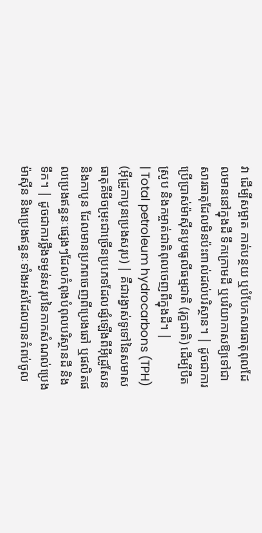វា ដើម្បីសម្អាត កាត់បន្ថយ ឬបំបែកសារធាតុពុលដែលមាននៅក្នុងដី ទឹកក្រោមដី ឬបរិយាកាសឱ្យទៅជាសារធាតុដែលមិនប៉ះពាល់ដល់បរិស្ថាន។ | ដូចជាការប្រើប្រាស់ម៉ាស៊ីនបូមធូលីធម្មជាតិ (រុក្ខជាតិ) ដើម្បីបឺតស្រូប និងកម្ចាត់ជាតិពុលចេញពីក្នុងដី។ |
| Total petroleum hydrocarbons (TPH) (អ៊ីដ្រូកាបូនប្រេងសរុប) | គឺជារង្វាស់ទូទៅនៃសមាសធាតុគីមីចម្រុះជាច្រើនប្រភេទដែលផ្សំឡើងពីអ៊ីដ្រូសែន និងកាបូន ដែលមានប្រភពចេញពីប្រេងឆៅ ឬផលិតផលប្រេងឥន្ធនៈផ្សេងៗដែលកំពុងបំពុលបរិស្ថានដី និងទឹក។ | ដូចជាការថ្លឹងទម្ងន់សរុបនៃកាកសំណល់ប្រេងម៉ាស៊ីន និងប្រេងឥន្ធនៈទាំងអស់ដែលបានកំពប់ចូល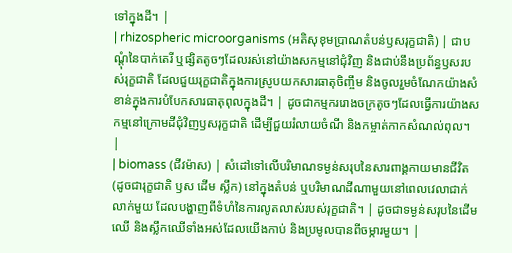ទៅក្នុងដី។ |
| rhizospheric microorganisms (អតិសុខុមប្រាណតំបន់ឫសរុក្ខជាតិ) | ជាបណ្តុំនៃបាក់តេរី ឬផ្សិតតូចៗដែលរស់នៅយ៉ាងសកម្មនៅជុំវិញ និងជាប់នឹងប្រព័ន្ធឫសរបស់រុក្ខជាតិ ដែលជួយរុក្ខជាតិក្នុងការស្រូបយកសារធាតុចិញ្ចឹម និងចូលរួមចំណែកយ៉ាងសំខាន់ក្នុងការបំបែកសារធាតុពុលក្នុងដី។ | ដូចជាកម្មកររោងចក្រតូចៗដែលធ្វើការយ៉ាងសកម្មនៅក្រោមដីជុំវិញឫសរុក្ខជាតិ ដើម្បីជួយរំលាយចំណី និងកម្ចាត់កាកសំណល់ពុល។ |
| biomass (ជីវម៉ាស) | សំដៅទៅលើបរិមាណទម្ងន់សរុបនៃសារពាង្គកាយមានជីវិត (ដូចជារុក្ខជាតិ ឫស ដើម ស្លឹក) នៅក្នុងតំបន់ ឬបរិមាណដីណាមួយនៅពេលវេលាជាក់លាក់មួយ ដែលបង្ហាញពីទំហំនៃការលូតលាស់របស់រុក្ខជាតិ។ | ដូចជាទម្ងន់សរុបនៃដើមឈើ និងស្លឹកឈើទាំងអស់ដែលយើងកាប់ និងប្រមូលបានពីចម្ការមួយ។ |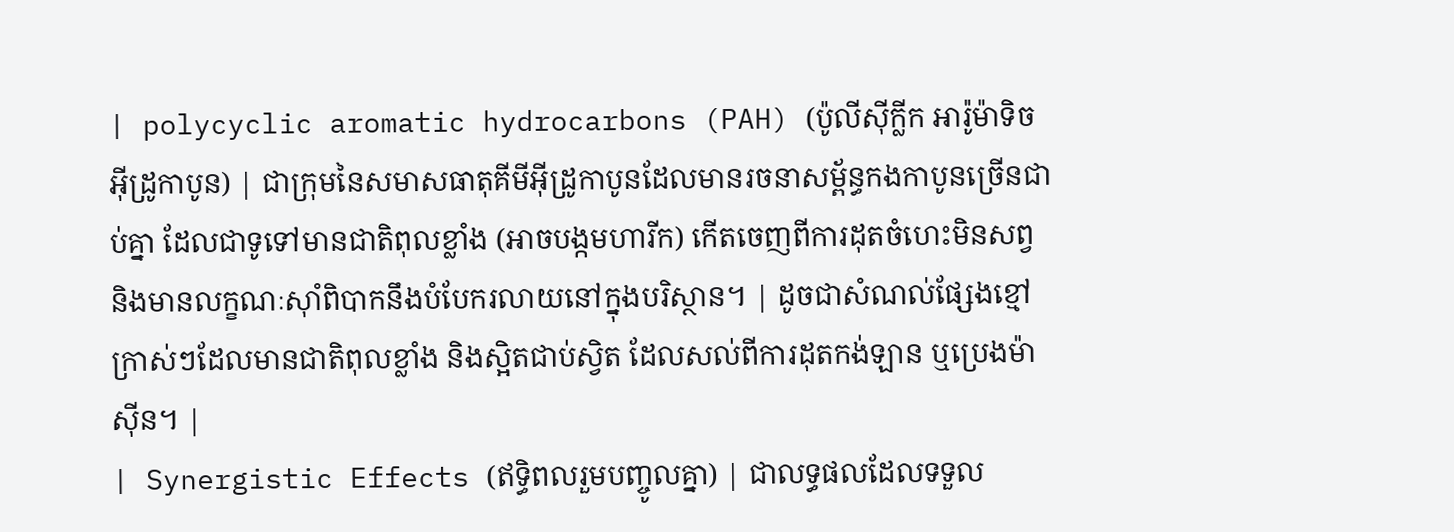| polycyclic aromatic hydrocarbons (PAH) (ប៉ូលីស៊ីក្លីក អារ៉ូម៉ាទិច អ៊ីដ្រូកាបូន) | ជាក្រុមនៃសមាសធាតុគីមីអ៊ីដ្រូកាបូនដែលមានរចនាសម្ព័ន្ធកងកាបូនច្រើនជាប់គ្នា ដែលជាទូទៅមានជាតិពុលខ្លាំង (អាចបង្កមហារីក) កើតចេញពីការដុតចំហេះមិនសព្វ និងមានលក្ខណៈស៊ាំពិបាកនឹងបំបែករលាយនៅក្នុងបរិស្ថាន។ | ដូចជាសំណល់ផ្សែងខ្មៅក្រាស់ៗដែលមានជាតិពុលខ្លាំង និងស្អិតជាប់ស្វិត ដែលសល់ពីការដុតកង់ឡាន ឬប្រេងម៉ាស៊ីន។ |
| Synergistic Effects (ឥទ្ធិពលរួមបញ្ចូលគ្នា) | ជាលទ្ធផលដែលទទួល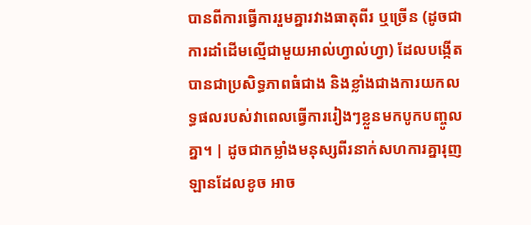បានពីការធ្វើការរួមគ្នារវាងធាតុពីរ ឬច្រើន (ដូចជាការដាំដើមល្មើជាមួយអាល់ហ្វាល់ហ្វា) ដែលបង្កើតបានជាប្រសិទ្ធភាពធំជាង និងខ្លាំងជាងការយកលទ្ធផលរបស់វាពេលធ្វើការរៀងៗខ្លួនមកបូកបញ្ចូលគ្នា។ | ដូចជាកម្លាំងមនុស្សពីរនាក់សហការគ្នារុញឡានដែលខូច អាច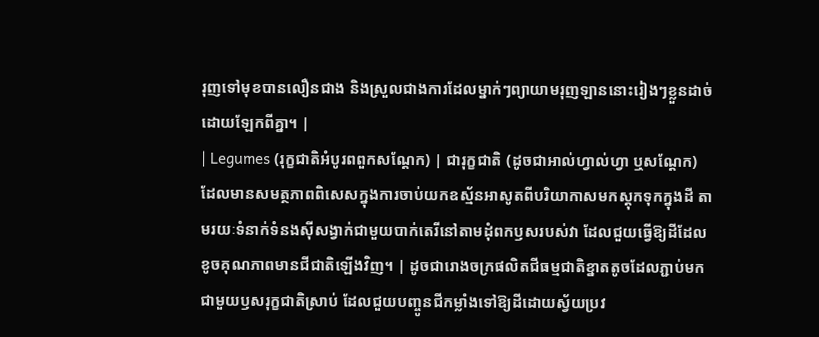រុញទៅមុខបានលឿនជាង និងស្រួលជាងការដែលម្នាក់ៗព្យាយាមរុញឡាននោះរៀងៗខ្លួនដាច់ដោយឡែកពីគ្នា។ |
| Legumes (រុក្ខជាតិអំបូរពពួកសណ្តែក) | ជារុក្ខជាតិ (ដូចជាអាល់ហ្វាល់ហ្វា ឬសណ្តែក) ដែលមានសមត្ថភាពពិសេសក្នុងការចាប់យកឧស្ម័នអាសូតពីបរិយាកាសមកស្តុកទុកក្នុងដី តាមរយៈទំនាក់ទំនងស៊ីសង្វាក់ជាមួយបាក់តេរីនៅតាមដុំពកឫសរបស់វា ដែលជួយធ្វើឱ្យដីដែលខូចគុណភាពមានជីជាតិឡើងវិញ។ | ដូចជារោងចក្រផលិតជីធម្មជាតិខ្នាតតូចដែលភ្ជាប់មកជាមួយឫសរុក្ខជាតិស្រាប់ ដែលជួយបញ្ចូនជីកម្លាំងទៅឱ្យដីដោយស្វ័យប្រវ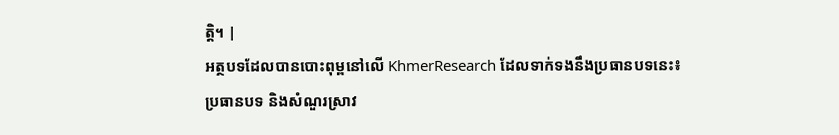ត្តិ។ |
អត្ថបទដែលបានបោះពុម្ពនៅលើ KhmerResearch ដែលទាក់ទងនឹងប្រធានបទនេះ៖
ប្រធានបទ និងសំណួរស្រាវ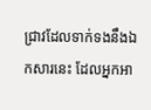ជ្រាវដែលទាក់ទងនឹងឯកសារនេះ ដែលអ្នកអា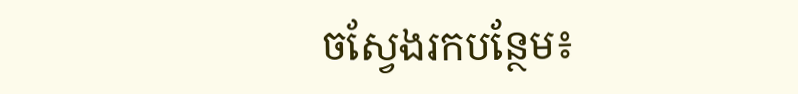ចស្វែងរកបន្ថែម៖